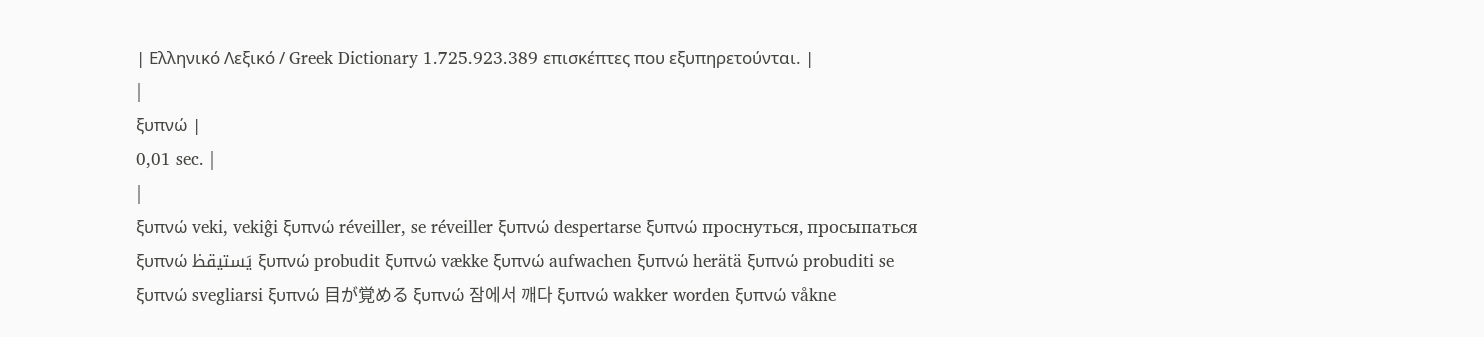| Ελληνικό Λεξικό / Greek Dictionary 1.725.923.389 επισκέπτες που εξυπηρετούνται. |
|
ξυπνώ |
0,01 sec. |
|
ξυπνώ veki, vekiĝi ξυπνώ réveiller, se réveiller ξυπνώ despertarse ξυπνώ проснуться, просыпаться ξυπνώ يَستيقظ ξυπνώ probudit ξυπνώ vække ξυπνώ aufwachen ξυπνώ herätä ξυπνώ probuditi se ξυπνώ svegliarsi ξυπνώ 目が覚める ξυπνώ 잠에서 깨다 ξυπνώ wakker worden ξυπνώ våkne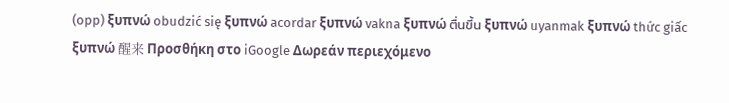(opp) ξυπνώ obudzić się ξυπνώ acordar ξυπνώ vakna ξυπνώ ตื่นขึ้น ξυπνώ uyanmak ξυπνώ thức giấc ξυπνώ 醒来 Προσθήκη στο iGoogle Δωρεάν περιεχόμενο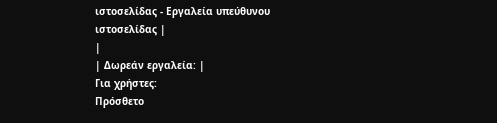ιστοσελίδας - Εργαλεία υπεύθυνου ιστοσελίδας |
|
| Δωρεάν εργαλεία: |
Για χρήστες:
Πρόσθετο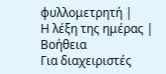φυλλομετρητή |
Η λέξη της ημέρας |
Βοήθεια
Για διαχειριστές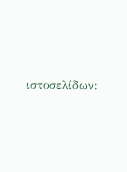ιστοσελίδων: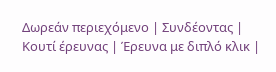Δωρεάν περιεχόμενο | Συνδέοντας | Κουτί έρευνας | Έρευνα με διπλό κλικ |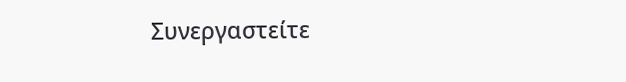Συνεργαστείτε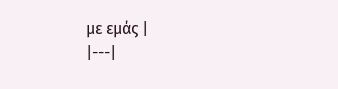με εμάς |
|---|